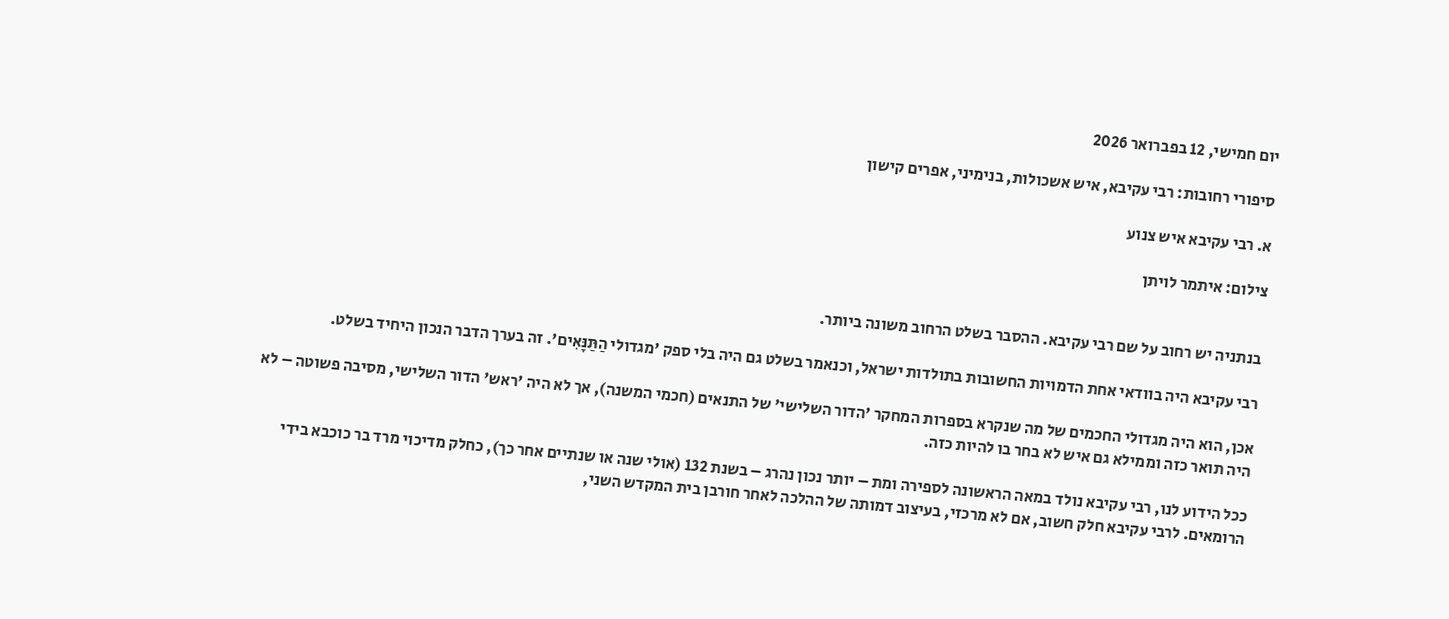יום חמישי, 12 בפברואר 2026

סיפורי רחובות: רבי עקיבא, איש אשכולות, בנימיני, אפרים קישון

א. רבי עקיבא איש צנוע

צילום: איתמר לויתן


בנתניה יש רחוב על שם רבי עקיבא. ההסבר בשלט הרחוב משונה ביותר.

רבי עקיבא היה בוודאי אחת הדמויות החשובות בתולדות ישראל, וכנאמר בשלט גם היה בלי ספק 'מגדולי הַתַּנָּאִים'. זה בערך הדבר הנכון היחיד בשלט.

אכן, הוא היה מגדולי החכמים של מה שנקרא בספרות המחקר 'הדור השלישי' של התנאים (חכמי המשנה), אך לא היה 'ראש' הדור השלישי, מסיבה פשוטה – לא היה תואר כזה וממילא גם איש לא בחר בו להיות כזה.

ככל הידוע לנו, רבי עקיבא נולד במאה הראשונה לספירה ומת – יותר נכון נהרג – בשנת 132 (אולי שנה או שנתיים אחר כך), כחלק מדיכוי מרד בר כוכבא בידי הרומאים. לרבי עקיבא חלק חשוב, אם לא מרכזי, בעיצוב דמותה של ההלכה לאחר חורבן בית המקדש השני,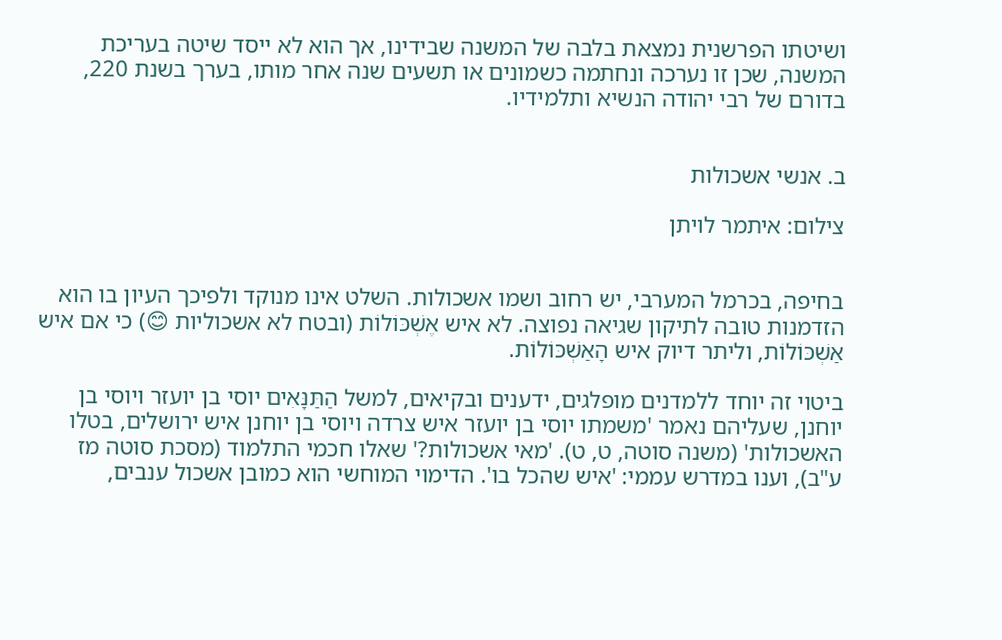ושיטתו הפרשנית נמצאת בלבה של המשנה שבידינו, אך הוא לא ייסד שיטה בעריכת המשנה, שכן זו נערכה ונחתמה כשמונים או תשעים שנה אחר מותו, בערך בשנת 220, בדורם של רבי יהודה הנשיא ותלמידיו.


ב. אנשי אשכולות

צילום: איתמר לויתן


בחיפה, בכרמל המערבי, יש רחוב ושמו אשכולות. השלט אינו מנוקד ולפיכך העיון בו הוא הזדמנות טובה לתיקון שגיאה נפוצה. לא איש אֶשְׁכּוֹלוֹת (ובטח לא אשכוליות 😊) כי אם איש אַשְׁכּוֹלוֹת, וליתר דיוק איש הָאַשְׁכּוֹלוֹת.

ביטוי זה יוחד ללמדנים מופלגים, ידענים ובקיאים, למשל הַתַּנָּאִים יוסי בן יועזר ויוסי בן יוחנן, שעליהם נאמר 'משמתו יוסי בן יועזר איש צרדה ויוסי בן יוחנן איש ירושלים, בטלו האשכולות' (משנה סוטה, ט, ט). 'מאי אשכולות?' שאלו חכמי התלמוד (מסכת סוטה מז ע"ב), וענו במדרש עממי: 'איש שהכל בו'. הדימוי המוחשי הוא כמובן אשכול ענבים,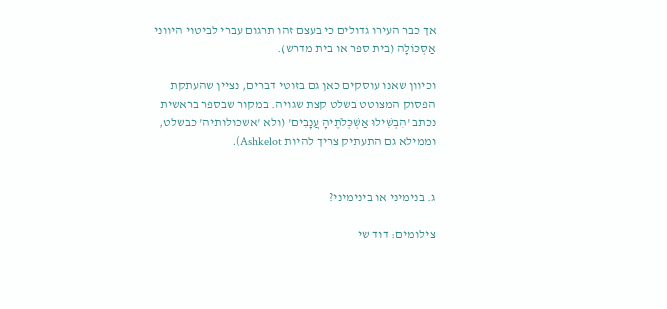אך כבר העירו גדולים כי בעצם זהו תרגום עברי לביטוי היווני אַסְכּוֹלָה (בית ספר או בית מדרש).

וכיוון שאנו עוסקים כאן גם בזוטי דברים, נציין שהעתקת הפסוק המצוטט בשלט קצת שגויה. במקור שבספר בראשית נכתב 'הִבְשִׁילוּ אַשְׁכְּלֹתֶיהָ עֲנָבִים' (ולא 'אשכולותיה' כבשלט, וממילא גם התעתיק צריך להיות Ashkelot).


ג. בנימיני או בינימיני?

צילומים: דוד שי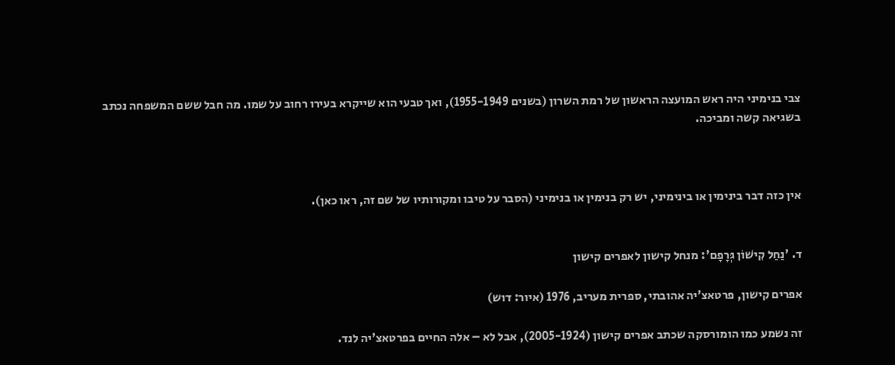צבי בנימיני היה ראש המועצה הראשון של רמת השרון (בשנים 1955-1949), ואך טבעי הוא שייקרא בעירו רחוב על שמו. מה חבל ששם המשפחה נכתב בשגיאה קשה ומביכה.



אין כזה דבר בינימין או בינימיני, יש רק בנימין או בנימיני (הסבר על טיבו ומקורותיו של שם זה, ראו כאן).


ד. 'נַחַל קִישׁוֹן גְּרָפָם': מנחל קישון לאפרים קישון

אפרים קישון, פרטאצ'יה אהובתי, ספרית מעריב, 1976 (איור: דוש)

זה נשמע כמו הומורסקה שכתב אפרים קישון (2005-1924), אבל לא – אלה החיים בפרטאצ'יה לנד.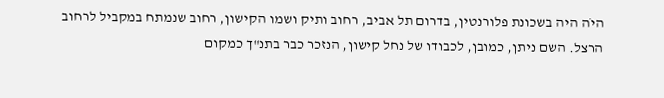היֹה היה בשכונת פלורנטין, בדרום תל אביב, רחוב ותיק ושמו הקישון, רחוב שנמתח במקביל לרחוב הרצל. השם ניתן, כמובן, לכבודו של נחל קישון, הנזכר כבר בתנ"ך כמקום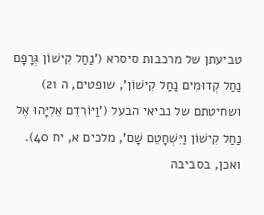טביעתן של מרכבות סיסרא ('נַחַל קִישׁוֹן גְּרָפָם נַחַל קְדוּמִים נַחַל קִישׁוֹן', שופטים, ה 21) ושחיטתם של נביאי הבעל ('וַיּוֹרִדֵם אֵלִיָּהוּ אֶל נַחַל קִישׁוֹן וַיִּשְׁחָטֵם שָׁם', מלכים א, יח 40). ואכן, בסביבה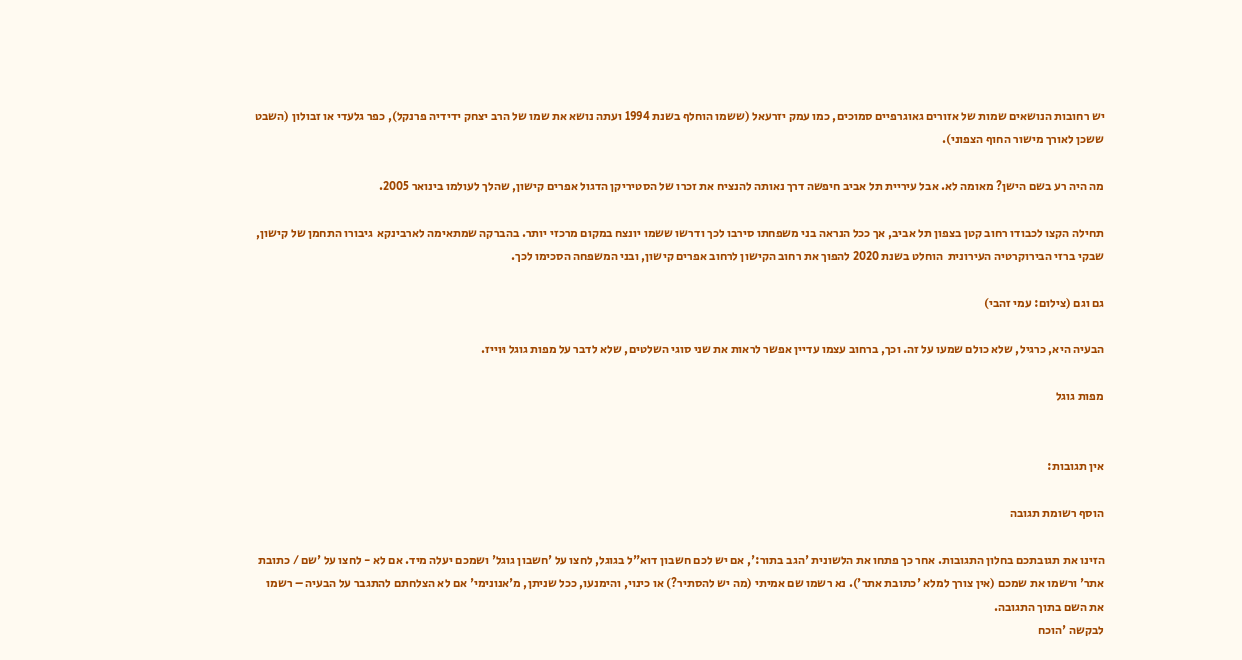יש רחובות הנושאים שמות של אזורים גאוגרפיים סמוכים, כמו עמק יזרעאל (ששמו הוחלף בשנת 1994 ועתה נושא את שמו של הרב יצחק ידידיה פרנקל), כפר גלעדי או זבולון (השבט ששכן לאורך מישור החוף הצפוני).

מה היה רע בשם הישן? מאומה לא. אבל עיריית תל אביב חיפשה דרך נאותה להנציח את זכרו של הסטיריקן הדגול אפרים קישון, שהלך לעולמו בינואר 2005.

תחילה הקצו לכבודו רחוב קטן בצפון תל אביב, אך ככל הנראה בני משפחתו סירבו לכך ודרשו ששמו יונצח במקום מרכזי יותר. בהברקה שמתאימה לארבינקא  גיבורו התחמן של קישון, שבקי ברזי הבירוקרטיה העירונית  הוחלט בשנת 2020 להפוך את רחוב הקישון לרחוב אפרים קישון, ובני המשפחה הסכימו לכך.

גם וגם (צילום: עמי זהבי)

הבעיה היא, כרגיל, שלא כולם שמעו על זה. וכך, ברחוב עצמו עדיין אפשר לראות את שני סוגי השלטים, שלא לדבר על מפות גוגל וּוייז.

מפות גוגל


אין תגובות:

הוסף רשומת תגובה

הזינו את תגובתכם בחלון התגובות. אחר כך פתחו את הלשונית 'הגב בתור:', אם יש לכם חשבון דוא"ל בגוגל, לחצו על 'חשבון גוגל' ושמכם יעלה מיד. אם לא - לחצו על 'שם / כתובת אתר' ורשמו את שמכם (אין צורך למלא 'כתובת אתר'). נא רשמו שם אמיתי (מה יש להסתיר?) או כינוי, והימנעו, ככל שניתן, מ'אנונימי' אם לא הצלחתם להתגבר על הבעיה – רשמו את השם בתוך התגובה.
לבקשה 'הוכח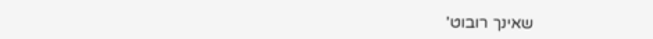שאינך רובוט'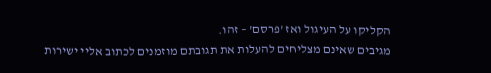הקליקו על העיגול ואז 'פרסם' – זהו.
מגיבים שאינם מצליחים להעלות את תגובתם מוזמנים לכתוב אליי ישירות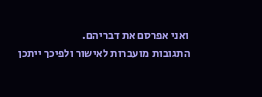ואני אפרסם את דבריהם.
התגובות מועברות לאישור ולפיכך ייתכן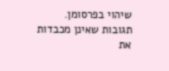שיהוי בפרסומן.
תגובות שאינן מכבדות את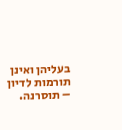בעליהן ואינן תורמות לדיון – תוסרנה.